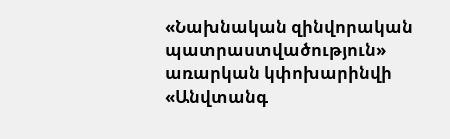«Նախնական զինվորական պատրաստվածություն» առարկան կփոխարինվի «Անվտանգ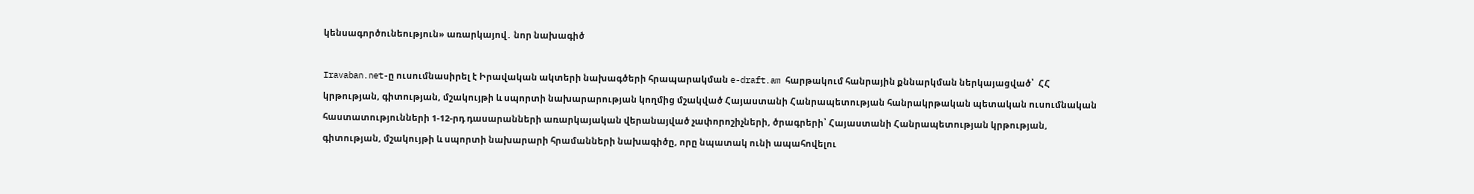կենսագործունեություն» առարկայով․ նոր նախագիծ

Iravaban.net-ը ուսումնասիրել է Իրավական ակտերի նախագծերի հրապարակման e-draft.am հարթակում հանրային քննարկման ներկայացված՝  ՀՀ կրթության, գիտության, մշակույթի և սպորտի նախարարության կողմից մշակված Հայաստանի Հանրապետության հանրակրթական պետական ուսումնական հաստատությունների 1-12-րդ դասարանների առարկայական վերանայված չափորոշիչների, ծրագրերի՝ Հայաստանի Հանրապետության կրթության, գիտության, մշակույթի և սպորտի նախարարի հրամանների նախագիծը, որը նպատակ ունի ապահովելու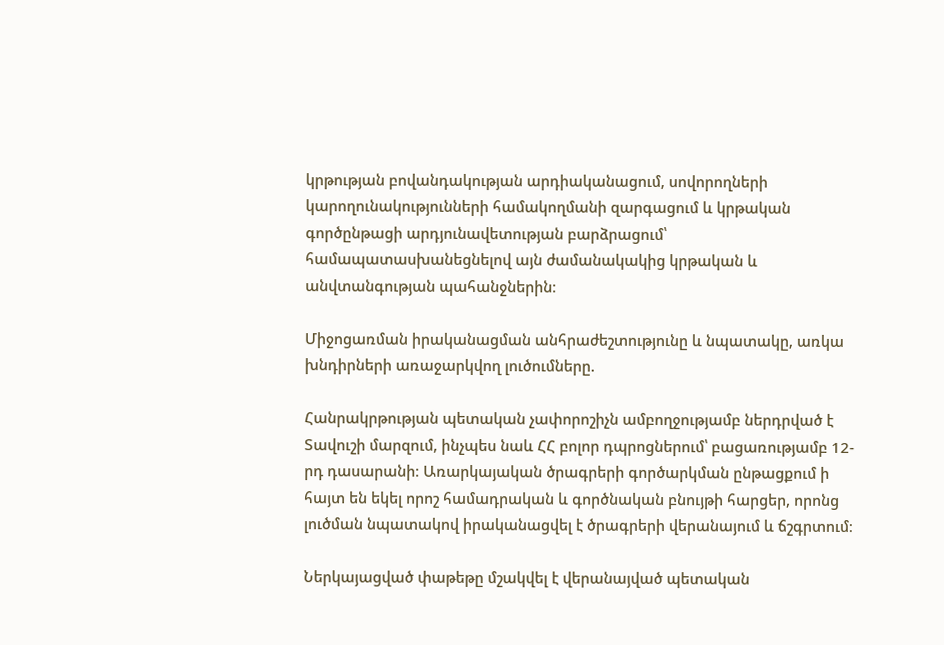կրթության բովանդակության արդիականացում, սովորողների կարողունակությունների համակողմանի զարգացում և կրթական գործընթացի արդյունավետության բարձրացում՝ համապատասխանեցնելով այն ժամանակակից կրթական և անվտանգության պահանջներին։

Միջոցառման իրականացման անհրաժեշտությունը և նպատակը, առկա խնդիրների առաջարկվող լուծումները.

Հանրակրթության պետական չափորոշիչն ամբողջությամբ ներդրված է Տավուշի մարզում, ինչպես նաև ՀՀ բոլոր դպրոցներում՝ բացառությամբ 12-րդ դասարանի։ Առարկայական ծրագրերի գործարկման ընթացքում ի հայտ են եկել որոշ համադրական և գործնական բնույթի հարցեր, որոնց լուծման նպատակով իրականացվել է ծրագրերի վերանայում և ճշգրտում։

Ներկայացված փաթեթը մշակվել է վերանայված պետական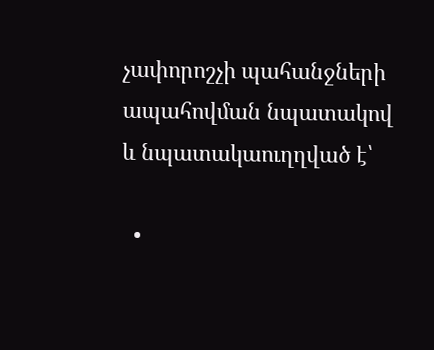չափորոշչի պահանջների ապահովման նպատակով և նպատակաուղղված է՝

  •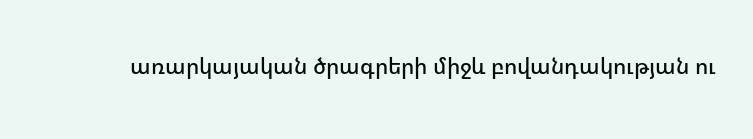առարկայական ծրագրերի միջև բովանդակության ու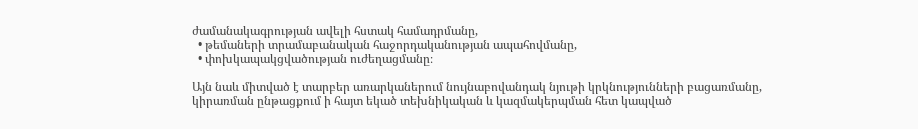ժամանակագրության ավելի հստակ համադրմանը,
  • թեմաների տրամաբանական հաջորդականության ապահովմանը,
  • փոխկապակցվածության ուժեղացմանը։

Այն նաև միտված է տարբեր առարկաներում նույնաբովանդակ նյութի կրկնությունների բացառմանը, կիրառման ընթացքում ի հայտ եկած տեխնիկական և կազմակերպման հետ կապված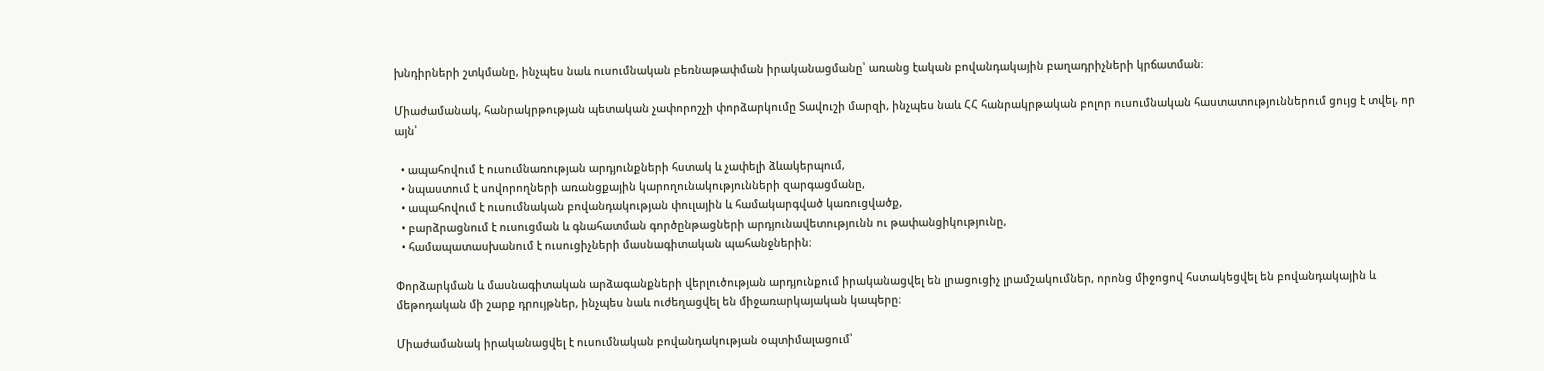խնդիրների շտկմանը, ինչպես նաև ուսումնական բեռնաթափման իրականացմանը՝ առանց էական բովանդակային բաղադրիչների կրճատման։

Միաժամանակ, հանրակրթության պետական չափորոշչի փորձարկումը Տավուշի մարզի, ինչպես նաև ՀՀ հանրակրթական բոլոր ուսումնական հաստատություններում ցույց է տվել, որ այն՝

  • ապահովում է ուսումնառության արդյունքների հստակ և չափելի ձևակերպում,
  • նպաստում է սովորողների առանցքային կարողունակությունների զարգացմանը,
  • ապահովում է ուսումնական բովանդակության փուլային և համակարգված կառուցվածք,
  • բարձրացնում է ուսուցման և գնահատման գործընթացների արդյունավետությունն ու թափանցիկությունը,
  • համապատասխանում է ուսուցիչների մասնագիտական պահանջներին։

Փորձարկման և մասնագիտական արձագանքների վերլուծության արդյունքում իրականացվել են լրացուցիչ լրամշակումներ, որոնց միջոցով հստակեցվել են բովանդակային և մեթոդական մի շարք դրույթներ, ինչպես նաև ուժեղացվել են միջառարկայական կապերը։

Միաժամանակ իրականացվել է ուսումնական բովանդակության օպտիմալացում՝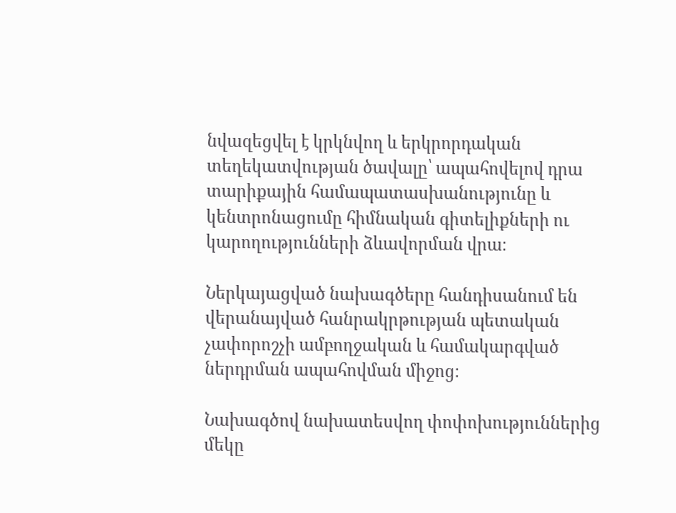նվազեցվել է կրկնվող և երկրորդական տեղեկատվության ծավալը՝ ապահովելով դրա տարիքային համապատասխանությունը և կենտրոնացումը հիմնական գիտելիքների ու կարողությունների ձևավորման վրա։

Ներկայացված նախագծերը հանդիսանում են վերանայված հանրակրթության պետական չափորոշչի ամբողջական և համակարգված ներդրման ապահովման միջոց։

Նախագծով նախատեսվող փոփոխություններից մեկը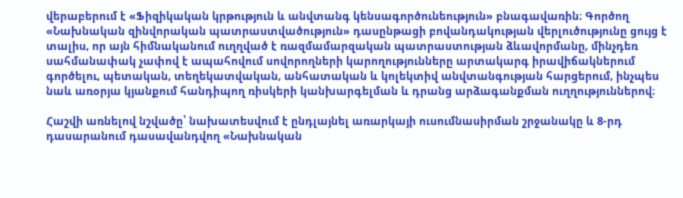վերաբերում է «Ֆիզիկական կրթություն և անվտանգ կենսագործունեություն» բնագավառին։ Գործող «Նախնական զինվորական պատրաստվածություն» դասընթացի բովանդակության վերլուծությունը ցույց է տալիս, որ այն հիմնականում ուղղված է ռազմամարզական պատրաստության ձևավորմանը, մինչդեռ սահմանափակ չափով է ապահովում սովորողների կարողությունները արտակարգ իրավիճակներում գործելու, պետական, տեղեկատվական, անհատական և կոլեկտիվ անվտանգության հարցերում, ինչպես նաև առօրյա կյանքում հանդիպող ռիսկերի կանխարգելման և դրանց արձագանքման ուղղություններով։

Հաշվի առնելով նշվածը՝ նախատեսվում է ընդլայնել առարկայի ուսումնասիրման շրջանակը և 8-րդ դասարանում դասավանդվող «Նախնական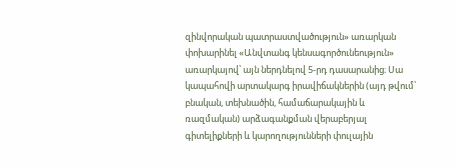զինվորական պատրաստվածություն» առարկան փոխարինել «Անվտանգ կենսագործունեություն» առարկայով՝ այն ներդնելով 5-րդ դասարանից։ Սա կապահովի արտակարգ իրավիճակներին (այդ թվում՝ բնական, տեխնածին, համաճարակային և ռազմական) արձագանքման վերաբերյալ գիտելիքների և կարողությունների փուլային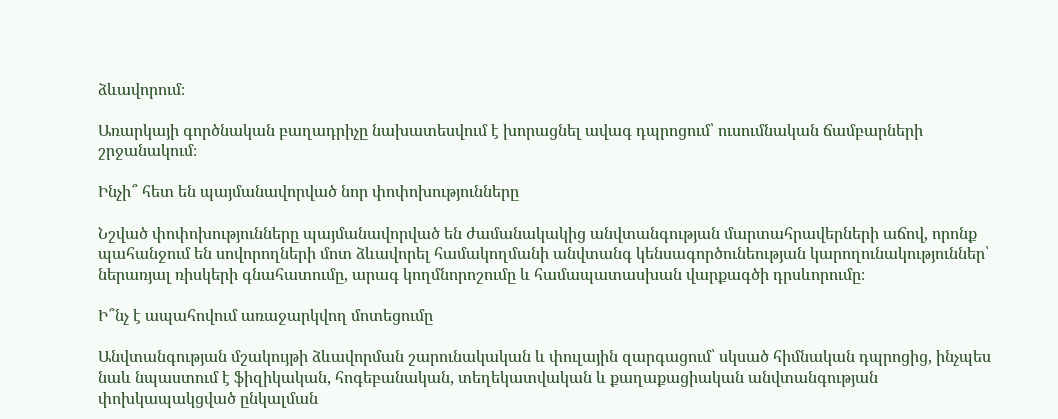ձևավորում։

Առարկայի գործնական բաղադրիչը նախատեսվում է խորացնել ավագ դպրոցում՝ ուսումնական ճամբարների շրջանակում։

Ինչի՞ հետ են պայմանավորված նոր փոփոխությունները

Նշված փոփոխությունները պայմանավորված են ժամանակակից անվտանգության մարտահրավերների աճով, որոնք պահանջում են սովորողների մոտ ձևավորել համակողմանի անվտանգ կենսագործունեության կարողունակություններ՝ ներառյալ ռիսկերի գնահատումը, արագ կողմնորոշումը և համապատասխան վարքագծի դրսևորումը։

Ի՞նչ է ապահովում առաջարկվող մոտեցումը

Անվտանգության մշակույթի ձևավորման շարունակական և փուլային զարգացում՝ սկսած հիմնական դպրոցից, ինչպես նաև նպաստում է ֆիզիկական, հոգեբանական, տեղեկատվական և քաղաքացիական անվտանգության փոխկապակցված ընկալման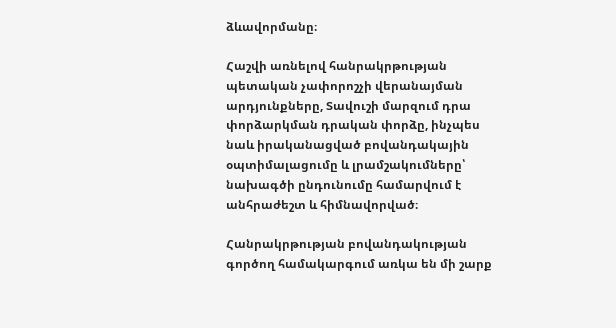ձևավորմանը։

Հաշվի առնելով հանրակրթության պետական չափորոշչի վերանայման արդյունքները, Տավուշի մարզում դրա փորձարկման դրական փորձը, ինչպես նաև իրականացված բովանդակային օպտիմալացումը և լրամշակումները՝ նախագծի ընդունումը համարվում է անհրաժեշտ և հիմնավորված։

Հանրակրթության բովանդակության գործող համակարգում առկա են մի շարք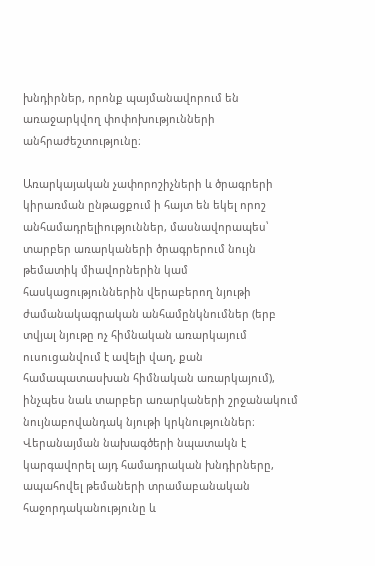խնդիրներ, որոնք պայմանավորում են առաջարկվող փոփոխությունների անհրաժեշտությունը։

Առարկայական չափորոշիչների և ծրագրերի կիրառման ընթացքում ի հայտ են եկել որոշ անհամադրելիություններ, մասնավորապես՝ տարբեր առարկաների ծրագրերում նույն թեմատիկ միավորներին կամ հասկացություններին վերաբերող նյութի ժամանակագրական անհամընկնումներ (երբ տվյալ նյութը ոչ հիմնական առարկայում ուսուցանվում է ավելի վաղ, քան համապատասխան հիմնական առարկայում), ինչպես նաև տարբեր առարկաների շրջանակում նույնաբովանդակ նյութի կրկնություններ։ Վերանայման նախագծերի նպատակն է կարգավորել այդ համադրական խնդիրները, ապահովել թեմաների տրամաբանական հաջորդականությունը և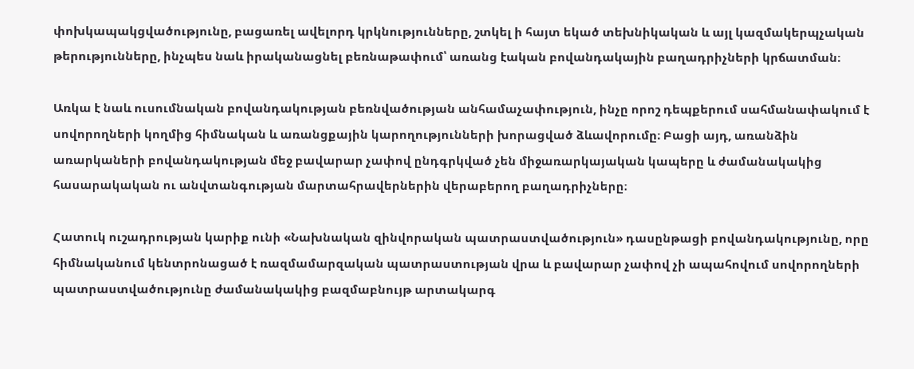փոխկապակցվածությունը, բացառել ավելորդ կրկնությունները, շտկել ի հայտ եկած տեխնիկական և այլ կազմակերպչական թերությունները, ինչպես նաև իրականացնել բեռնաթափում՝ առանց էական բովանդակային բաղադրիչների կրճատման։

Առկա է նաև ուսումնական բովանդակության բեռնվածության անհամաչափություն, ինչը որոշ դեպքերում սահմանափակում է սովորողների կողմից հիմնական և առանցքային կարողությունների խորացված ձևավորումը։ Բացի այդ, առանձին առարկաների բովանդակության մեջ բավարար չափով ընդգրկված չեն միջառարկայական կապերը և ժամանակակից հասարակական ու անվտանգության մարտահրավերներին վերաբերող բաղադրիչները։

Հատուկ ուշադրության կարիք ունի «Նախնական զինվորական պատրաստվածություն» դասընթացի բովանդակությունը, որը հիմնականում կենտրոնացած է ռազմամարզական պատրաստության վրա և բավարար չափով չի ապահովում սովորողների պատրաստվածությունը ժամանակակից բազմաբնույթ արտակարգ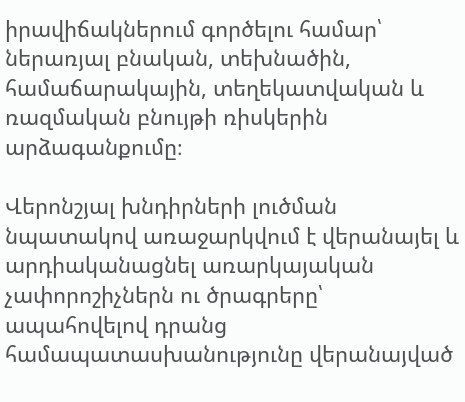իրավիճակներում գործելու համար՝ ներառյալ բնական, տեխնածին, համաճարակային, տեղեկատվական և ռազմական բնույթի ռիսկերին արձագանքումը։

Վերոնշյալ խնդիրների լուծման նպատակով առաջարկվում է վերանայել և արդիականացնել առարկայական չափորոշիչներն ու ծրագրերը՝ ապահովելով դրանց համապատասխանությունը վերանայված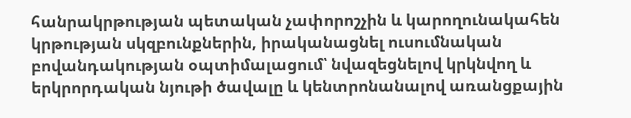հանրակրթության պետական չափորոշչին և կարողունակահեն կրթության սկզբունքներին, իրականացնել ուսումնական բովանդակության օպտիմալացում՝ նվազեցնելով կրկնվող և երկրորդական նյութի ծավալը և կենտրոնանալով առանցքային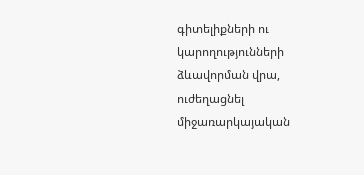գիտելիքների ու կարողությունների ձևավորման վրա, ուժեղացնել միջառարկայական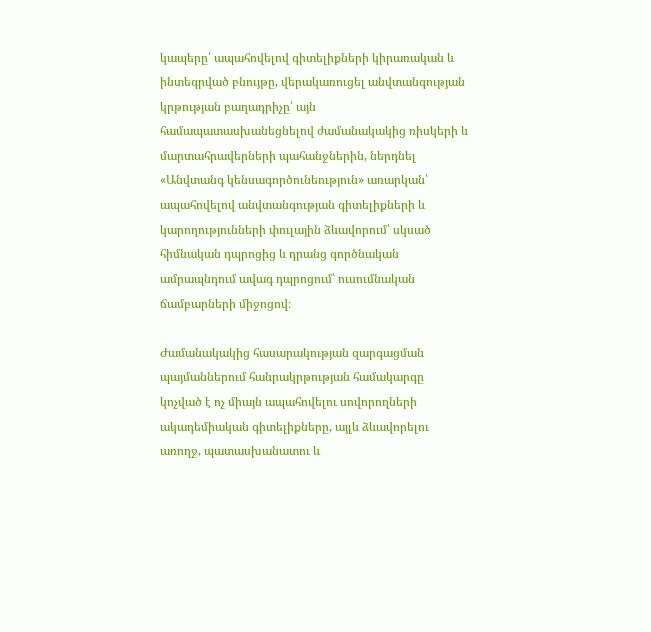կապերը՝ ապահովելով գիտելիքների կիրառական և ինտեգրված բնույթը, վերակառուցել անվտանգության կրթության բաղադրիչը՝ այն համապատասխանեցնելով ժամանակակից ռիսկերի և մարտահրավերների պահանջներին, ներդնել «Անվտանգ կենսագործունեություն» առարկան՝ ապահովելով անվտանգության գիտելիքների և կարողությունների փուլային ձևավորում՝ սկսած հիմնական դպրոցից և դրանց գործնական ամրապնդում ավագ դպրոցում՝ ուսումնական ճամբարների միջոցով։

Ժամանակակից հասարակության զարգացման պայմաններում հանրակրթության համակարգը կոչված է ոչ միայն ապահովելու սովորողների ակադեմիական գիտելիքները, այլև ձևավորելու առողջ, պատասխանատու և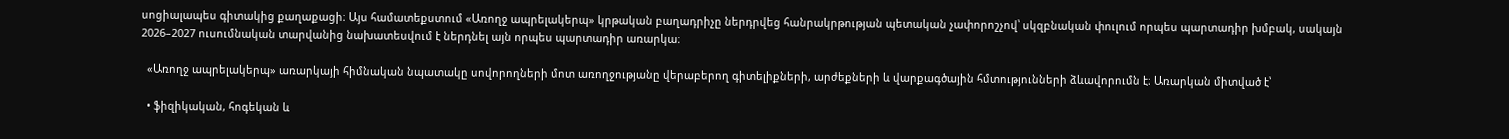սոցիալապես գիտակից քաղաքացի։ Այս համատեքստում «Առողջ ապրելակերպ» կրթական բաղադրիչը ներդրվեց հանրակրթության պետական չափորոշչով՝ սկզբնական փուլում որպես պարտադիր խմբակ, սակայն 2026–2027 ուսումնական տարվանից նախատեսվում է ներդնել այն որպես պարտադիր առարկա։

  «Առողջ ապրելակերպ» առարկայի հիմնական նպատակը սովորողների մոտ առողջությանը վերաբերող գիտելիքների, արժեքների և վարքագծային հմտությունների ձևավորումն է։ Առարկան միտված է՝

  • ֆիզիկական, հոգեկան և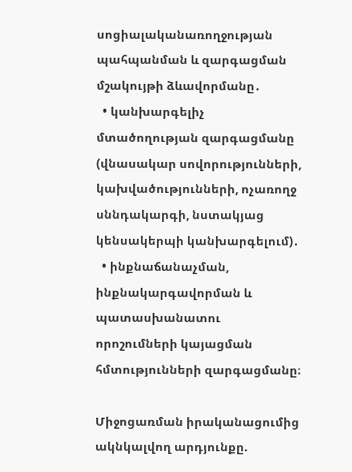սոցիալականառողջության պահպանման և զարգացման մշակույթի ձևավորմանը․
  • կանխարգելիչ մտածողության զարգացմանը (վնասակար սովորությունների, կախվածությունների, ոչառողջ սննդակարգի, նստակյաց կենսակերպի կանխարգելում)․
  • ինքնաճանաչման, ինքնակարգավորման և պատասխանատու որոշումների կայացման հմտությունների զարգացմանը։

Միջոցառման իրականացումից ակնկալվող արդյունքը.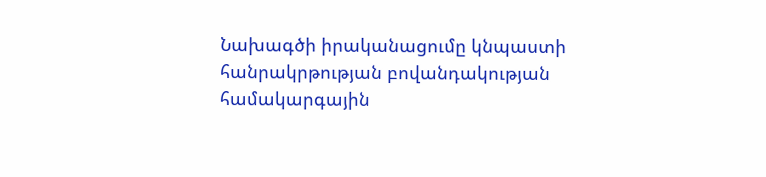Նախագծի իրականացումը կնպաստի հանրակրթության բովանդակության համակարգային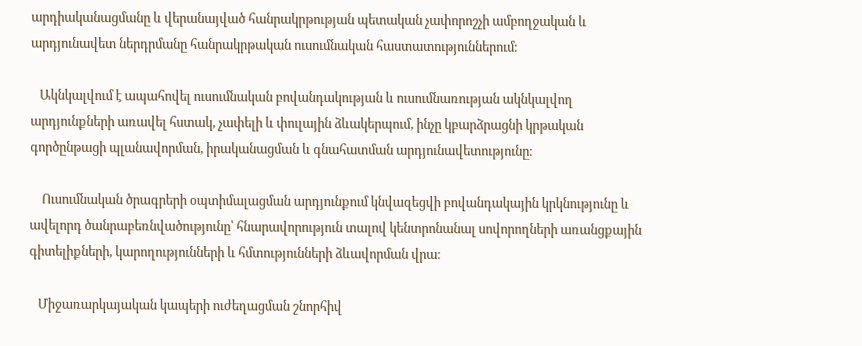արդիականացմանը և վերանայված հանրակրթության պետական չափորոշչի ամբողջական և արդյունավետ ներդրմանը հանրակրթական ուսումնական հաստատություններում։

   Ակնկալվում է ապահովել ուսումնական բովանդակության և ուսումնառության ակնկալվող արդյունքների առավել հստակ, չափելի և փուլային ձևակերպում, ինչը կբարձրացնի կրթական գործընթացի պլանավորման, իրականացման և գնահատման արդյունավետությունը։

    Ուսումնական ծրագրերի օպտիմալացման արդյունքում կնվազեցվի բովանդակային կրկնությունը և ավելորդ ծանրաբեռնվածությունը՝ հնարավորություն տալով կենտրոնանալ սովորողների առանցքային գիտելիքների, կարողությունների և հմտությունների ձևավորման վրա։

   Միջառարկայական կապերի ուժեղացման շնորհիվ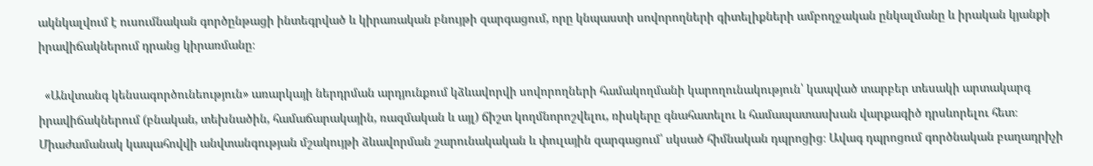ակնկալվում է ուսումնական գործընթացի ինտեգրված և կիրառական բնույթի զարգացում, որը կնպաստի սովորողների գիտելիքների ամբողջական ընկալմանը և իրական կյանքի իրավիճակներում դրանց կիրառմանը։

  «Անվտանգ կենսագործունեություն» առարկայի ներդրման արդյունքում կձևավորվի սովորողների համակողմանի կարողունակություն՝ կապված տարբեր տեսակի արտակարգ իրավիճակներում (բնական, տեխնածին, համաճարակային, ռազմական և այլ) ճիշտ կողմնորոշվելու, ռիսկերը գնահատելու և համապատասխան վարքագիծ դրսևորելու հետ։ Միաժամանակ կապահովվի անվտանգության մշակույթի ձևավորման շարունակական և փուլային զարգացում՝ սկսած հիմնական դպրոցից։ Ավագ դպրոցում գործնական բաղադրիչի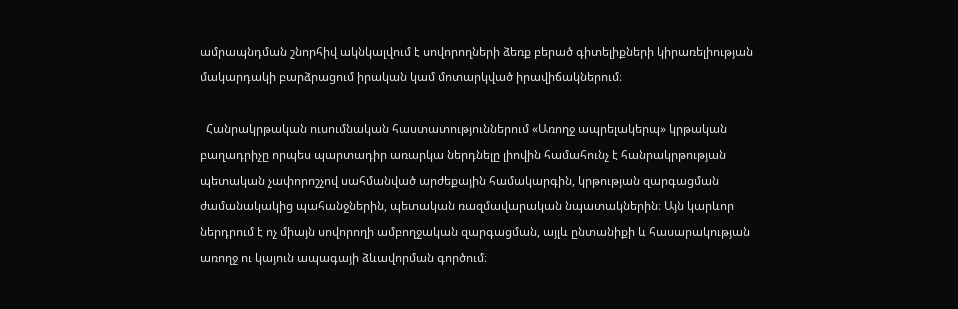ամրապնդման շնորհիվ ակնկալվում է սովորողների ձեռք բերած գիտելիքների կիրառելիության մակարդակի բարձրացում իրական կամ մոտարկված իրավիճակներում։

  Հանրակրթական ուսումնական հաստատություններում «Առողջ ապրելակերպ» կրթական բաղադրիչը որպես պարտադիր առարկա ներդնելը լիովին համահունչ է հանրակրթության պետական չափորոշչով սահմանված արժեքային համակարգին, կրթության զարգացման ժամանակակից պահանջներին, պետական ռազմավարական նպատակներին։ Այն կարևոր ներդրում է ոչ միայն սովորողի ամբողջական զարգացման, այլև ընտանիքի և հասարակության առողջ ու կայուն ապագայի ձևավորման գործում։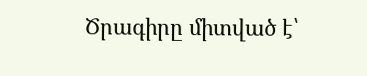Ծրագիրը միտված է՝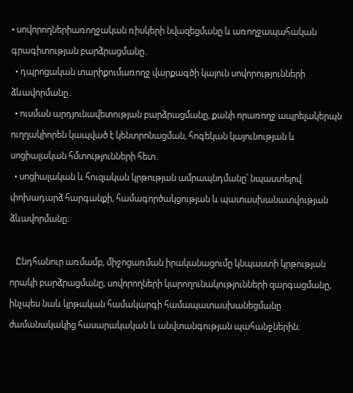• սովորողներիառողջական ռիսկերի նվազեցմանը և առողջապահական գրագիտության բարձրացմանը․
  • դպրոցական տարիքումառողջ վարքագծի կայուն սովորությունների ձևավորմանը․
  • ուսման արդյունավետության բարձրացմանը, քանի որառողջ ապրելակերպն ուղղակիորեն կապված է կենտրոնացման, հոգեկան կայունության և սոցիալական հմտությունների հետ․
  • սոցիալական և հուզական կրթության ամրապնդմանը՝ նպաստելով փոխադարձ հարգանքի, համագործակցության և պատասխանատվության ձևավորմանը։

   Ընդհանուր առմամբ, միջոցառման իրականացումը կնպաստի կրթության որակի բարձրացմանը, սովորողների կարողունակությունների զարգացմանը, ինչպես նաև կրթական համակարգի համապատասխանեցմանը ժամանակակից հասարակական և անվտանգության պահանջներին։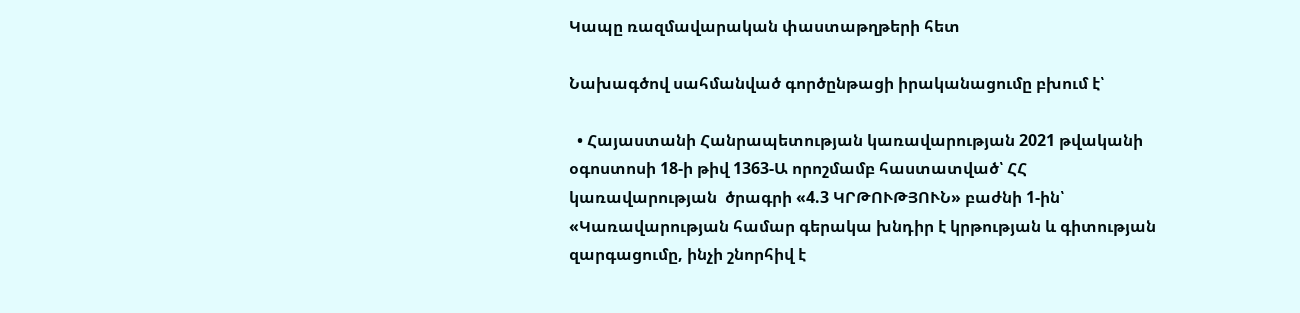Կապը ռազմավարական փաստաթղթերի հետ

Նախագծով սահմանված գործընթացի իրականացումը բխում է՝

  • Հայաստանի Հանրապետության կառավարության 2021 թվականի օգոստոսի 18-ի թիվ 1363-Ա որոշմամբ հաստատված՝ ՀՀ կառավարության  ծրագրի «4.3 ԿՐԹՈՒԹՅՈՒՆ» բաժնի 1-ին՝ «Կառավարության համար գերակա խնդիր է կրթության և գիտության զարգացումը, ինչի շնորհիվ է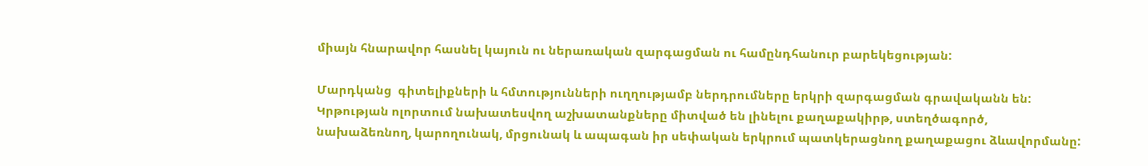միայն հնարավոր հասնել կայուն ու ներառական զարգացման ու համընդհանուր բարեկեցության:

Մարդկանց  գիտելիքների և հմտությունների ուղղությամբ ներդրումները երկրի զարգացման գրավականն են: Կրթության ոլորտում նախատեսվող աշխատանքները միտված են լինելու քաղաքակիրթ, ստեղծագործ, նախաձեռնող, կարողունակ, մրցունակ և ապագան իր սեփական երկրում պատկերացնող քաղաքացու ձևավորմանը: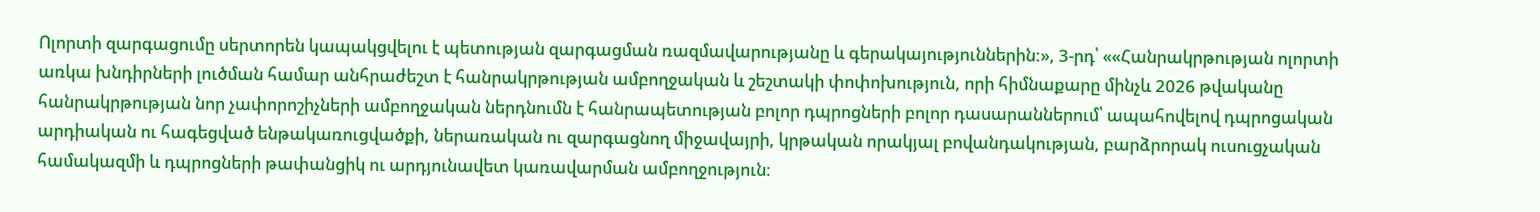Ոլորտի զարգացումը սերտորեն կապակցվելու է պետության զարգացման ռազմավարությանը և գերակայություններին:», 3-րդ՝ ««Հանրակրթության ոլորտի առկա խնդիրների լուծման համար անհրաժեշտ է հանրակրթության ամբողջական և շեշտակի փոփոխություն, որի հիմնաքարը մինչև 2026 թվականը հանրակրթության նոր չափորոշիչների ամբողջական ներդնումն է հանրապետության բոլոր դպրոցների բոլոր դասարաններում՝ ապահովելով դպրոցական արդիական ու հագեցված ենթակառուցվածքի, ներառական ու զարգացնող միջավայրի, կրթական որակյալ բովանդակության, բարձրորակ ուսուցչական համակազմի և դպրոցների թափանցիկ ու արդյունավետ կառավարման ամբողջություն։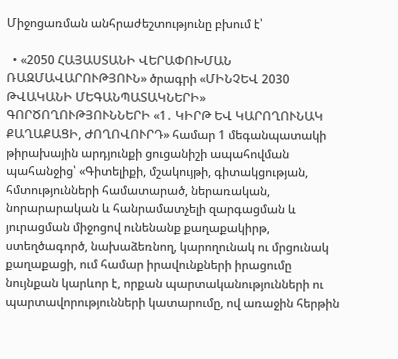Միջոցառման անհրաժեշտությունը բխում է՝

  • «2050 ՀԱՅԱՍՏԱՆԻ ՎԵՐԱՓՈԽՄԱՆ ՌԱԶՄԱՎԱՐՈՒԹՅՈՒՆ» ծրագրի «ՄԻՆՉԵՎ 2030 ԹՎԱԿԱՆԻ ՄԵԳԱՆՊԱՏԱԿՆԵՐԻ»   ԳՈՐԾՈՂՈՒԹՅՈՒՆՆԵՐԻ «1․ ԿԻՐԹ ԵՎ ԿԱՐՈՂՈՒՆԱԿ ՔԱՂԱՔԱՑԻ, ԺՈՂՈՎՈՒՐԴ» համար 1 մեգանպատակի թիրախային արդյունքի ցուցանիշի ապահովման պահանջից՝ «Գիտելիքի, մշակույթի, գիտակցության, հմտությունների համատարած, ներառական, նորարարական և հանրամատչելի զարգացման և յուրացման միջոցով ունենանք քաղաքակիրթ, ստեղծագործ, նախաձեռնող, կարողունակ ու մրցունակ քաղաքացի, ում համար իրավունքների իրացումը նույնքան կարևոր է, որքան պարտականությունների ու պարտավորությունների կատարումը, ով առաջին հերթին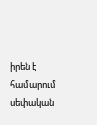իրեն է համարում սեփական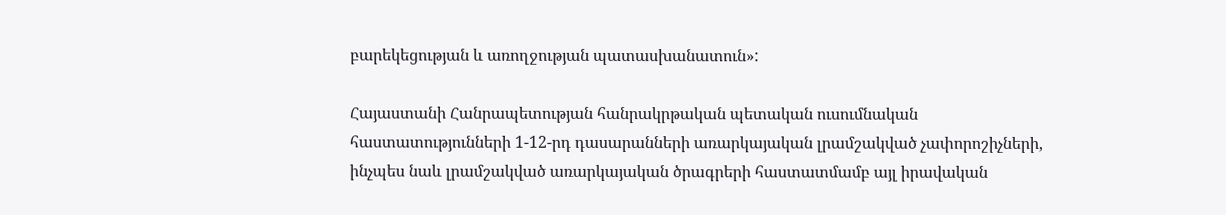բարեկեցության և առողջության պատասխանատուն»:

Հայաստանի Հանրապետության հանրակրթական պետական ուսումնական հաստատությունների 1-12-րդ դասարանների առարկայական լրամշակված չափորոշիչների, ինչպես նաև լրամշակված առարկայական ծրագրերի հաստատմամբ այլ իրավական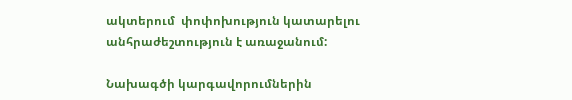ակտերում  փոփոխություն կատարելու անհրաժեշտություն է առաջանում:

Նախագծի կարգավորումներին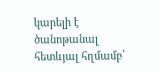կարելի է ծանոթանալ հետևյալ հղմամբ՝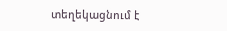տեղեկացնում է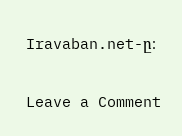Iravaban.net-ը։

Leave a Comment